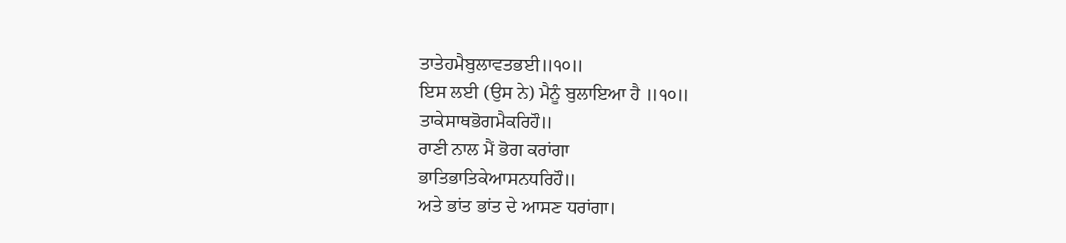ਤਾਤੇਹਮੈਬੁਲਾਵਤਭਈ॥੧੦॥
ਇਸ ਲਈ (ਉਸ ਨੇ) ਮੈਨੂੰ ਬੁਲਾਇਆ ਹੈ ॥੧੦॥
ਤਾਕੇਸਾਥਭੋਗਮੈਕਰਿਹੌ॥
ਰਾਣੀ ਨਾਲ ਮੈਂ ਭੋਗ ਕਰਾਂਗਾ
ਭਾਤਿਭਾਤਿਕੇਆਸਨਧਰਿਹੌ॥
ਅਤੇ ਭਾਂਤ ਭਾਂਤ ਦੇ ਆਸਣ ਧਰਾਂਗਾ।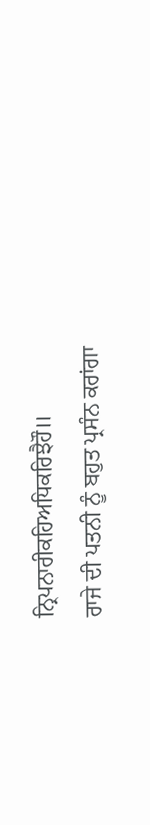ਨ੍ਰਿਪਨਾਰੀਕਹਿਅਧਿਕਰਿਝੈਹੌ॥
ਰਾਜੇ ਦੀ ਪਤਨੀ ਨੂੰ ਬਹੁਤ ਪ੍ਰਸੰਨ ਕਰਾਂਗਾ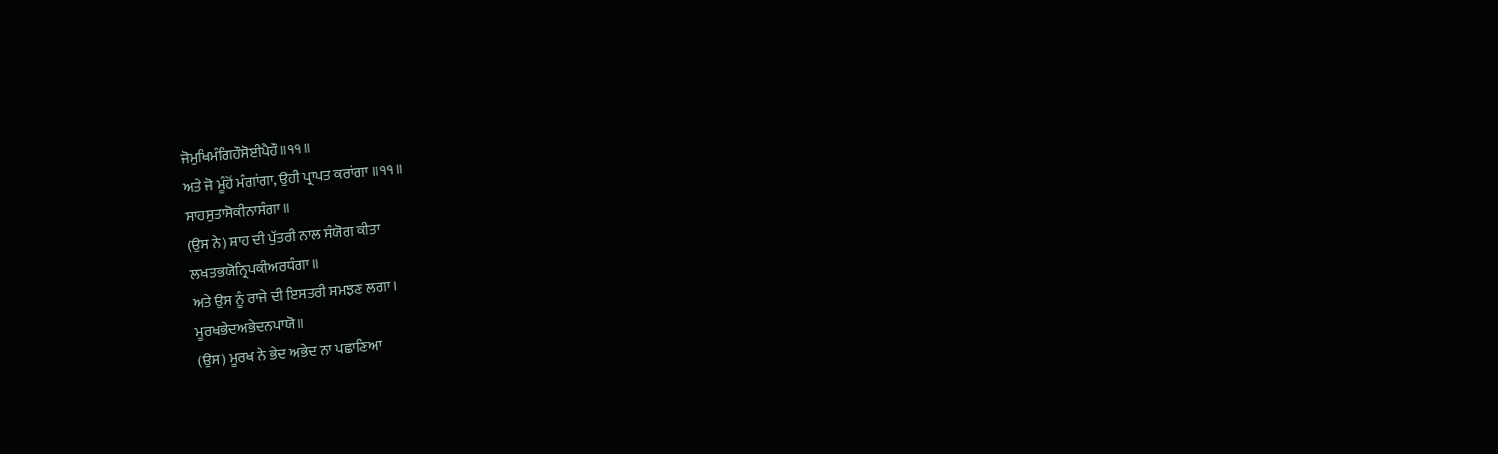ਜੋਮੁਖਿਮੰਗਿਹੌਸੋਈਪੈਹੌ॥੧੧॥
ਅਤੇ ਜੋ ਮੂੰਹੋਂ ਮੰਗਾਂਗਾ, ਉਹੀ ਪ੍ਰਾਪਤ ਕਰਾਂਗਾ ॥੧੧॥
ਸਾਹਸੁਤਾਸੋਕੀਨਾਸੰਗਾ॥
(ਉਸ ਨੇ) ਸ਼ਾਹ ਦੀ ਪੁੱਤਰੀ ਨਾਲ ਸੰਯੋਗ ਕੀਤਾ
ਲਖਤਭਯੋਨ੍ਰਿਪਕੀਅਰਧੰਗਾ॥
ਅਤੇ ਉਸ ਨੂੰ ਰਾਜੇ ਦੀ ਇਸਤਰੀ ਸਮਝਣ ਲਗਾ।
ਮੂਰਖਭੇਦਅਭੇਦਨਪਾਯੋ॥
(ਉਸ) ਮੂਰਖ ਨੇ ਭੇਦ ਅਭੇਦ ਨਾ ਪਛਾਣਿਆ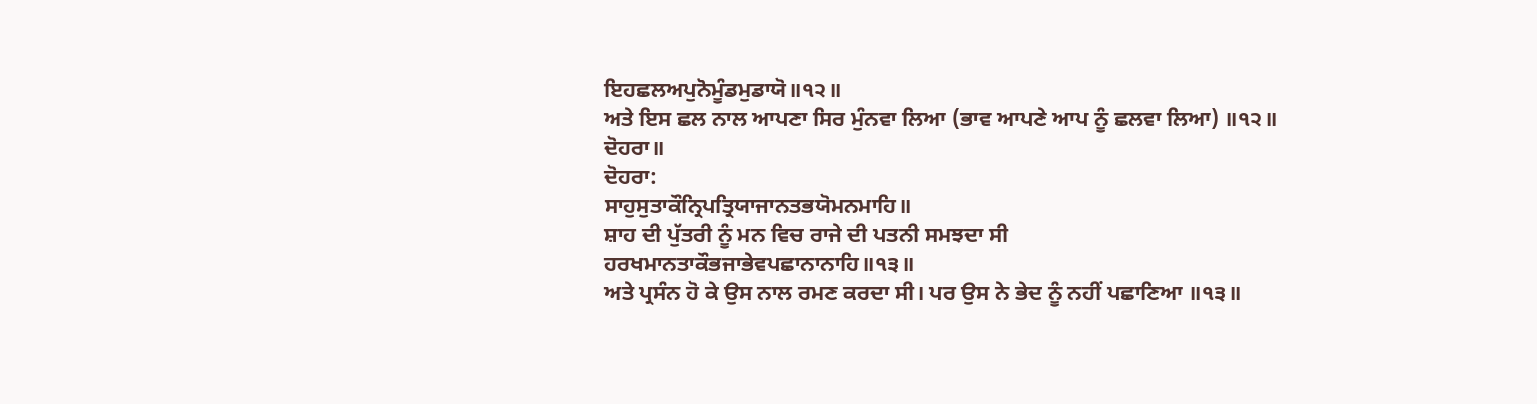ਇਹਛਲਅਪੁਨੋਮੂੰਡਮੁਡਾਯੋ॥੧੨॥
ਅਤੇ ਇਸ ਛਲ ਨਾਲ ਆਪਣਾ ਸਿਰ ਮੁੰਨਵਾ ਲਿਆ (ਭਾਵ ਆਪਣੇ ਆਪ ਨੂੰ ਛਲਵਾ ਲਿਆ) ॥੧੨॥
ਦੋਹਰਾ॥
ਦੋਹਰਾ:
ਸਾਹੁਸੁਤਾਕੌਨ੍ਰਿਪਤ੍ਰਿਯਾਜਾਨਤਭਯੋਮਨਮਾਹਿ॥
ਸ਼ਾਹ ਦੀ ਪੁੱਤਰੀ ਨੂੰ ਮਨ ਵਿਚ ਰਾਜੇ ਦੀ ਪਤਨੀ ਸਮਝਦਾ ਸੀ
ਹਰਖਮਾਨਤਾਕੌਭਜਾਭੇਵਪਛਾਨਾਨਾਹਿ॥੧੩॥
ਅਤੇ ਪ੍ਰਸੰਨ ਹੋ ਕੇ ਉਸ ਨਾਲ ਰਮਣ ਕਰਦਾ ਸੀ। ਪਰ ਉਸ ਨੇ ਭੇਦ ਨੂੰ ਨਹੀਂ ਪਛਾਣਿਆ ॥੧੩॥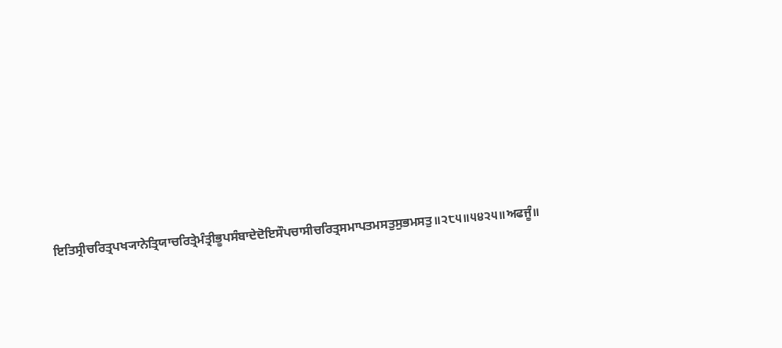ਇਤਿਸ੍ਰੀਚਰਿਤ੍ਰਪਖ੍ਯਾਨੇਤ੍ਰਿਯਾਚਰਿਤ੍ਰੇਮੰਤ੍ਰੀਭੂਪਸੰਬਾਦੇਦੋਇਸੌਪਚਾਸੀਚਰਿਤ੍ਰਸਮਾਪਤਮਸਤੁਸੁਭਮਸਤੁ॥੨੮੫॥੫੪੨੫॥ਅਫਜੂੰ॥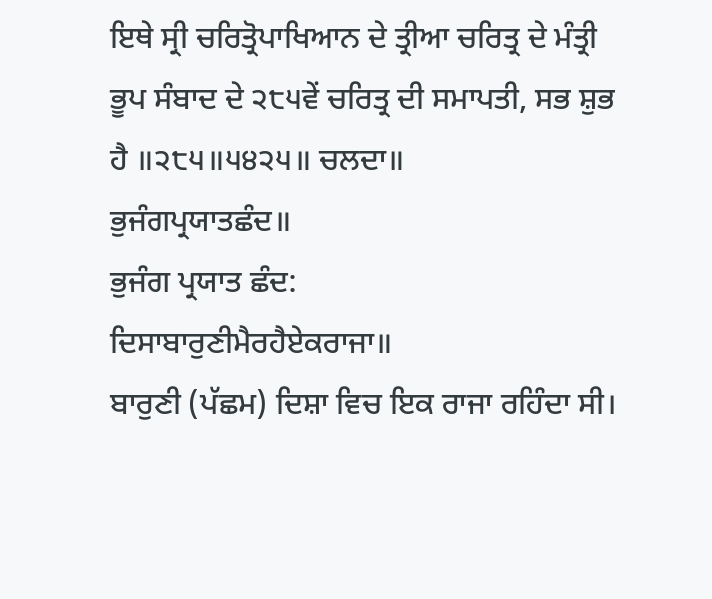ਇਥੇ ਸ੍ਰੀ ਚਰਿਤ੍ਰੋਪਾਖਿਆਨ ਦੇ ਤ੍ਰੀਆ ਚਰਿਤ੍ਰ ਦੇ ਮੰਤ੍ਰੀ ਭੂਪ ਸੰਬਾਦ ਦੇ ੨੮੫ਵੇਂ ਚਰਿਤ੍ਰ ਦੀ ਸਮਾਪਤੀ, ਸਭ ਸ਼ੁਭ ਹੈ ॥੨੮੫॥੫੪੨੫॥ ਚਲਦਾ॥
ਭੁਜੰਗਪ੍ਰਯਾਤਛੰਦ॥
ਭੁਜੰਗ ਪ੍ਰਯਾਤ ਛੰਦ:
ਦਿਸਾਬਾਰੁਣੀਮੈਰਹੈਏਕਰਾਜਾ॥
ਬਾਰੁਣੀ (ਪੱਛਮ) ਦਿਸ਼ਾ ਵਿਚ ਇਕ ਰਾਜਾ ਰਹਿੰਦਾ ਸੀ।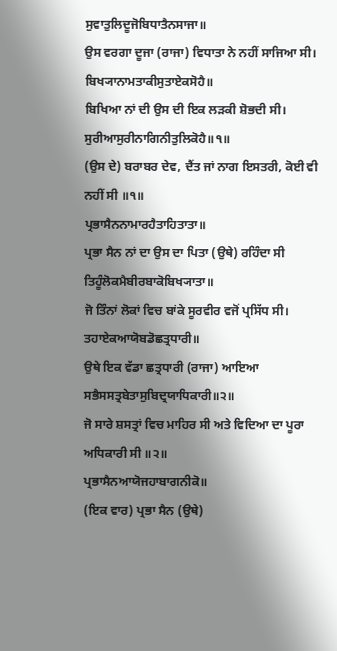ਸੁਵਾਤੁਲਿਦੂਜੋਬਿਧਾਤੈਨਸਾਜਾ॥
ਉਸ ਵਰਗਾ ਦੂਜਾ (ਰਾਜਾ) ਵਿਧਾਤਾ ਨੇ ਨਹੀਂ ਸਾਜਿਆ ਸੀ।
ਬਿਖ੍ਯਾਨਾਮਤਾਕੀਸੁਤਾਏਕਸੋਹੈ॥
ਬਿਖਿਆ ਨਾਂ ਦੀ ਉਸ ਦੀ ਇਕ ਲੜਕੀ ਸ਼ੋਭਦੀ ਸੀ।
ਸੁਰੀਆਸੁਰੀਨਾਗਿਨੀਤੁਲਿਕੋਹੈ॥੧॥
(ਉਸ ਦੇ) ਬਰਾਬਰ ਦੇਵ, ਦੈਂਤ ਜਾਂ ਨਾਗ ਇਸਤਰੀ, ਕੋਈ ਵੀ ਨਹੀਂ ਸੀ ॥੧॥
ਪ੍ਰਭਾਸੈਨਨਾਮਾਰਹੈਤਾਹਿਤਾਤਾ॥
ਪ੍ਰਭਾ ਸੈਨ ਨਾਂ ਦਾ ਉਸ ਦਾ ਪਿਤਾ (ਉਥੇ) ਰਹਿੰਦਾ ਸੀ
ਤਿਹੂੰਲੋਕਮੈਬੀਰਬਾਕੋਬਿਖ੍ਯਾਤਾ॥
ਜੋ ਤਿੰਨਾਂ ਲੋਕਾਂ ਵਿਚ ਬਾਂਕੇ ਸੂਰਵੀਰ ਵਜੋਂ ਪ੍ਰਸਿੱਧ ਸੀ।
ਤਹਾਏਕਆਯੋਬਡੋਛਤ੍ਰਧਾਰੀ॥
ਉਥੇ ਇਕ ਵੱਡਾ ਛਤ੍ਰਧਾਰੀ (ਰਾਜਾ) ਆਇਆ
ਸਭੈਸਸਤ੍ਰਬੇਤਾਸੁਬਿਦ੍ਰਯਾਧਿਕਾਰੀ॥੨॥
ਜੋ ਸਾਰੇ ਸ਼ਸਤ੍ਰਾਂ ਵਿਚ ਮਾਹਿਰ ਸੀ ਅਤੇ ਵਿਦਿਆ ਦਾ ਪੂਰਾ ਅਧਿਕਾਰੀ ਸੀ ॥੨॥
ਪ੍ਰਭਾਸੈਨਆਯੋਜਹਾਬਾਗਨੀਕੋ॥
(ਇਕ ਵਾਰ) ਪ੍ਰਭਾ ਸੈਨ (ਉਥੇ)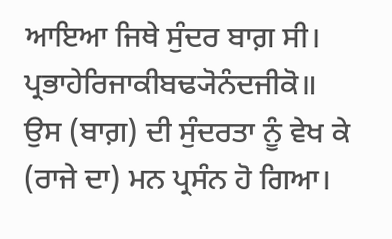ਆਇਆ ਜਿਥੇ ਸੁੰਦਰ ਬਾਗ਼ ਸੀ।
ਪ੍ਰਭਾਹੇਰਿਜਾਕੀਬਢ੍ਯੋਨੰਦਜੀਕੋ॥
ਉਸ (ਬਾਗ਼) ਦੀ ਸੁੰਦਰਤਾ ਨੂੰ ਵੇਖ ਕੇ (ਰਾਜੇ ਦਾ) ਮਨ ਪ੍ਰਸੰਨ ਹੋ ਗਿਆ।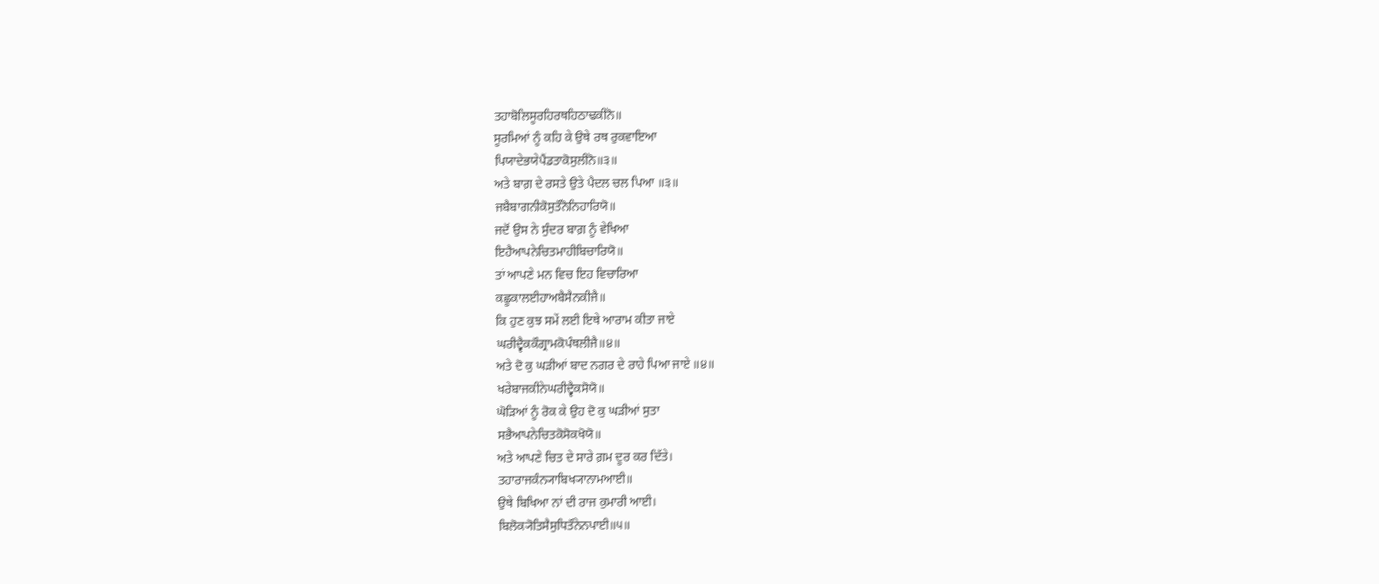ਤਹਾਬੋਲਿਸੂਰਹਿਰਥਹਿਠਾਢਕੀਨੋ॥
ਸੂਰਮਿਆਂ ਨੂੰ ਕਹਿ ਕੇ ਉਥੇ ਰਥ ਰੁਕਵਾਇਆ
ਪਿਯਾਦੇਭਯੇਪੈਂਡਤਾਕੋਸੁਲੀਨੋ॥੩॥
ਅਤੇ ਬਾਗ਼ ਦੇ ਰਸਤੇ ਉਤੇ ਪੈਦਲ ਚਲ ਪਿਆ ॥੩॥
ਜਬੈਬਾਗਨੀਕੋਸੁਤੌਨੋਨਿਹਾਰਿਯੋ॥
ਜਦੋਂ ਉਸ ਨੇ ਸੁੰਦਰ ਬਾਗ਼ ਨੂੰ ਵੇਖਿਆ
ਇਹੈਆਪਨੇਚਿਤਮਾਹੀਬਿਚਾਰਿਯੋ॥
ਤਾਂ ਆਪਣੇ ਮਨ ਵਿਚ ਇਹ ਵਿਚਾਰਿਆ
ਕਛੂਕਾਲਈਹਾਅਬੈਸੈਨਕੀਜੈ॥
ਕਿ ਹੁਣ ਕੁਝ ਸਮੇਂ ਲਈ ਇਥੇ ਆਰਾਮ ਕੀਤਾ ਜਾਏ
ਘਰੀਦ੍ਵੈਕਕੌਗ੍ਰਾਮਕੋਪੰਥਲੀਜੈ॥੪॥
ਅਤੇ ਦੋ ਕੁ ਘੜੀਆਂ ਬਾਦ ਨਗਰ ਦੇ ਰਾਹੇ ਪਿਆ ਜਾਏ ॥੪॥
ਖਰੇਬਾਜਕੀਨੇਘਰੀਦ੍ਵੈਕਸੋਯੋ॥
ਘੋੜਿਆਂ ਨੂੰ ਰੋਕ ਕੇ ਉਹ ਦੋ ਕੁ ਘੜੀਆਂ ਸੁਤਾ
ਸਭੈਆਪਨੇਚਿਤਕੋਸੋਕਖੋਯੋ॥
ਅਤੇ ਆਪਣੇ ਚਿਤ ਦੇ ਸਾਰੇ ਗ਼ਮ ਦੂਰ ਕਰ ਦਿੱਤੇ।
ਤਹਾਰਾਜਕੰਨ੍ਯਾਬਿਖ੍ਯਾਨਾਮਆਈ॥
ਉਥੇ ਬਿਖਿਆ ਨਾਂ ਦੀ ਰਾਜ ਕੁਮਾਰੀ ਆਈ।
ਬਿਲੋਕ੍ਯੋਤਿਸੈਸੁਧਿਤੌਨੇਨਪਾਈ॥੫॥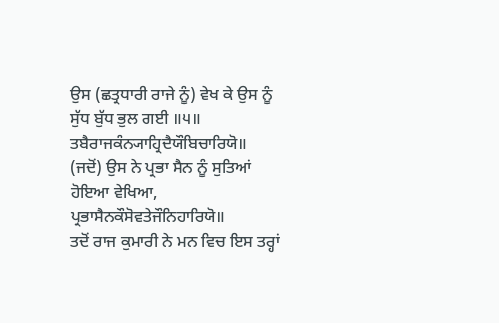ਉਸ (ਛਤ੍ਰਧਾਰੀ ਰਾਜੇ ਨੂੰ) ਵੇਖ ਕੇ ਉਸ ਨੂੰ ਸੁੱਧ ਬੁੱਧ ਭੁਲ ਗਈ ॥੫॥
ਤਬੈਰਾਜਕੰਨ੍ਯਾਹ੍ਰਿਦੈਯੌਬਿਚਾਰਿਯੋ॥
(ਜਦੋਂ) ਉਸ ਨੇ ਪ੍ਰਭਾ ਸੈਨ ਨੂੰ ਸੁਤਿਆਂ ਹੋਇਆ ਵੇਖਿਆ,
ਪ੍ਰਭਾਸੈਨਕੌਸੋਵਤੇਜੌਨਿਹਾਰਿਯੋ॥
ਤਦੋਂ ਰਾਜ ਕੁਮਾਰੀ ਨੇ ਮਨ ਵਿਚ ਇਸ ਤਰ੍ਹਾਂ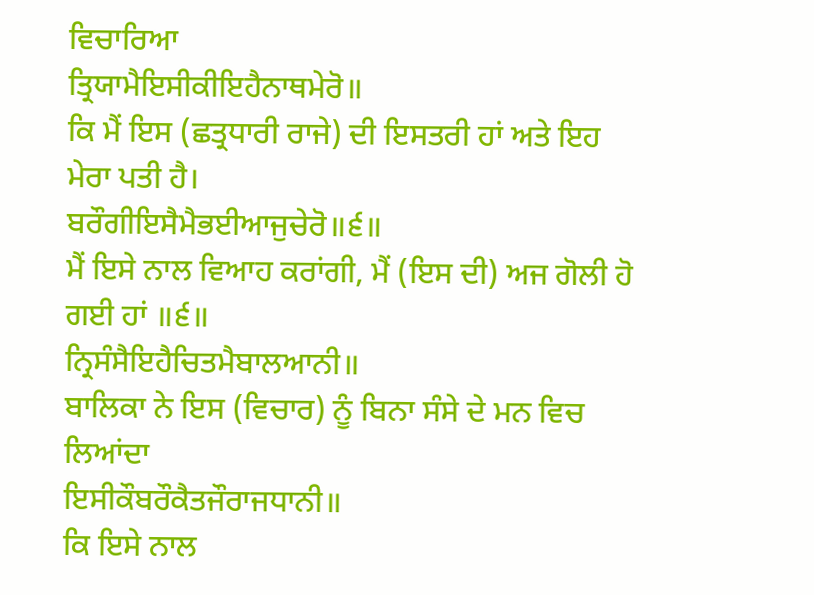ਵਿਚਾਰਿਆ
ਤ੍ਰਿਯਾਮੈਇਸੀਕੀਇਹੈਨਾਥਮੇਰੋ॥
ਕਿ ਮੈਂ ਇਸ (ਛਤ੍ਰਧਾਰੀ ਰਾਜੇ) ਦੀ ਇਸਤਰੀ ਹਾਂ ਅਤੇ ਇਹ ਮੇਰਾ ਪਤੀ ਹੈ।
ਬਰੌਗੀਇਸੈਮੈਭਈਆਜੁਚੇਰੋ॥੬॥
ਮੈਂ ਇਸੇ ਨਾਲ ਵਿਆਹ ਕਰਾਂਗੀ, ਮੈਂ (ਇਸ ਦੀ) ਅਜ ਗੋਲੀ ਹੋ ਗਈ ਹਾਂ ॥੬॥
ਨ੍ਰਿਸੰਸੈਇਹੈਚਿਤਮੈਬਾਲਆਨੀ॥
ਬਾਲਿਕਾ ਨੇ ਇਸ (ਵਿਚਾਰ) ਨੂੰ ਬਿਨਾ ਸੰਸੇ ਦੇ ਮਨ ਵਿਚ ਲਿਆਂਦਾ
ਇਸੀਕੌਬਰੌਕੈਤਜੌਰਾਜਧਾਨੀ॥
ਕਿ ਇਸੇ ਨਾਲ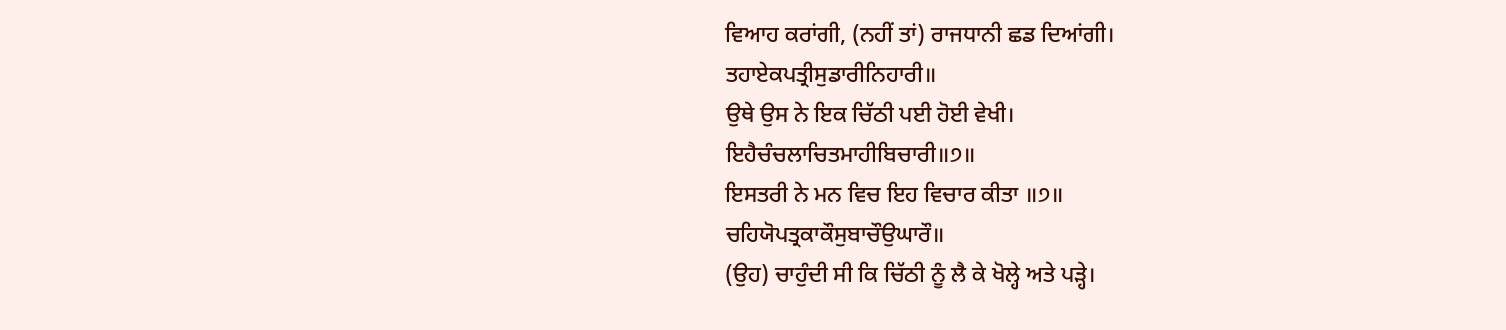ਵਿਆਹ ਕਰਾਂਗੀ, (ਨਹੀਂ ਤਾਂ) ਰਾਜਧਾਨੀ ਛਡ ਦਿਆਂਗੀ।
ਤਹਾਏਕਪਤ੍ਰੀਸੁਡਾਰੀਨਿਹਾਰੀ॥
ਉਥੇ ਉਸ ਨੇ ਇਕ ਚਿੱਠੀ ਪਈ ਹੋਈ ਵੇਖੀ।
ਇਹੈਚੰਚਲਾਚਿਤਮਾਹੀਬਿਚਾਰੀ॥੭॥
ਇਸਤਰੀ ਨੇ ਮਨ ਵਿਚ ਇਹ ਵਿਚਾਰ ਕੀਤਾ ॥੭॥
ਚਹਿਯੋਪਤ੍ਰਕਾਕੌਸੁਬਾਚੌਉਘਾਰੌ॥
(ਉਹ) ਚਾਹੁੰਦੀ ਸੀ ਕਿ ਚਿੱਠੀ ਨੂੰ ਲੈ ਕੇ ਖੋਲ੍ਹੇ ਅਤੇ ਪੜ੍ਹੇ।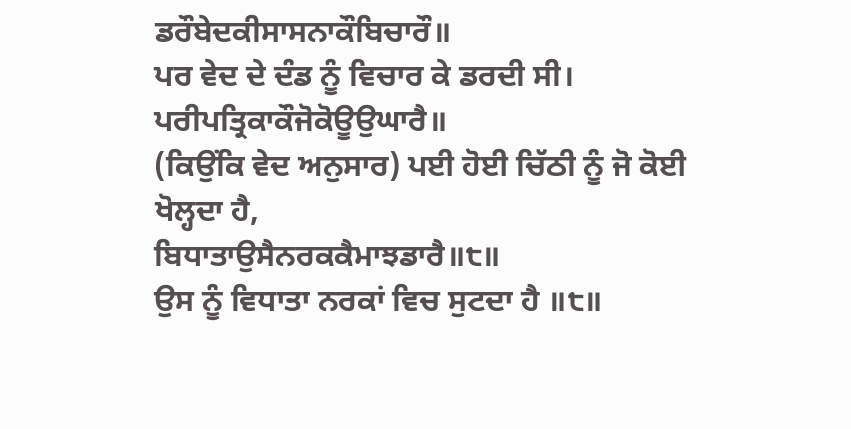ਡਰੌਬੇਦਕੀਸਾਸਨਾਕੌਬਿਚਾਰੌ॥
ਪਰ ਵੇਦ ਦੇ ਦੰਡ ਨੂੰ ਵਿਚਾਰ ਕੇ ਡਰਦੀ ਸੀ।
ਪਰੀਪਤ੍ਰਿਕਾਕੌਜੋਕੋਊਉਘਾਰੈ॥
(ਕਿਉਂਕਿ ਵੇਦ ਅਨੁਸਾਰ) ਪਈ ਹੋਈ ਚਿੱਠੀ ਨੂੰ ਜੋ ਕੋਈ ਖੋਲ੍ਹਦਾ ਹੈ,
ਬਿਧਾਤਾਉਸੈਨਰਕਕੈਮਾਝਡਾਰੈ॥੮॥
ਉਸ ਨੂੰ ਵਿਧਾਤਾ ਨਰਕਾਂ ਵਿਚ ਸੁਟਦਾ ਹੈ ॥੮॥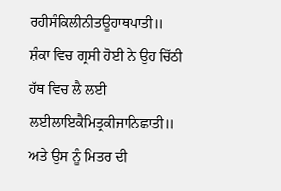ਰਹੀਸੰਕਿਲੀਨੀਤਊਹਾਥਪਾਤੀ॥
ਸ਼ੰਕਾ ਵਿਚ ਗ੍ਰਸੀ ਹੋਈ ਨੇ ਉਹ ਚਿੱਠੀ ਹੱਥ ਵਿਚ ਲੈ ਲਈ
ਲਈਲਾਇਕੈਮਿਤ੍ਰਕੀਜਾਨਿਛਾਤੀ॥
ਅਤੇ ਉਸ ਨੂੰ ਮਿਤਰ ਦੀ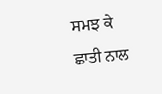ਸਮਝ ਕੇ ਛਾਤੀ ਨਾਲ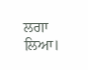ਲਗਾ ਲਿਆ।